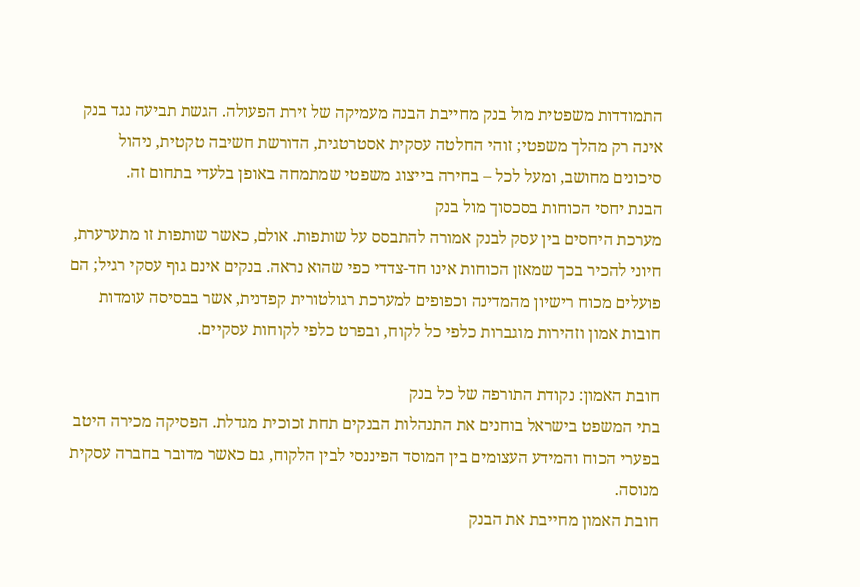התמודדות משפטית מול בנק מחייבת הבנה מעמיקה של זירת הפעולה. הגשת תביעה נגד בנק אינה רק מהלך משפטי; זוהי החלטה עסקית אסטרטגית, הדורשת חשיבה טקטית, ניהול סיכונים מחושב, ומעל לכל – בחירה בייצוג משפטי שמתמחה באופן בלעדי בתחום זה.
הבנת יחסי הכוחות בסכסוך מול בנק
מערכת היחסים בין עסק לבנק אמורה להתבסס על שותפות. אולם, כאשר שותפות זו מתערערת, חיוני להכיר בכך שמאזן הכוחות אינו חד-צדדי כפי שהוא נראה. בנקים אינם גוף עסקי רגיל; הם פועלים מכוח רישיון מהמדינה וכפופים למערכת רגולטורית קפדנית, אשר בבסיסה עומדות חובות אמון וזהירות מוגברות כלפי כל לקוח, ובפרט כלפי לקוחות עסקיים.

חובת האמון: נקודת התורפה של כל בנק
בתי המשפט בישראל בוחנים את התנהלות הבנקים תחת זכוכית מגדלת. הפסיקה מכירה היטב בפערי הכוח והמידע העצומים בין המוסד הפיננסי לבין הלקוח, גם כאשר מדובר בחברה עסקית מנוסה.
חובת האמון מחייבת את הבנק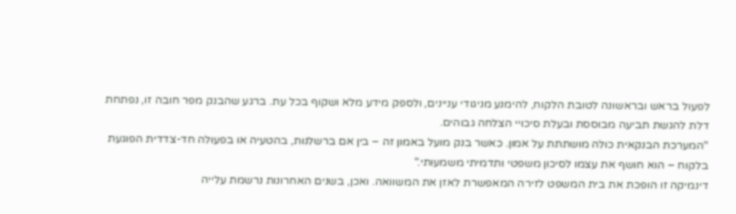לפעול בראש ובראשונה לטובת הלקוח, להימנע מניגודי עניינים, ולספק מידע מלא ושקוף בכל עת. ברגע שהבנק מפר חובה זו, נפתחת דלת להגשת תביעה מבוססת ובעלת סיכויי הצלחה גבוהים.
"המערכת הבנקאית כולה מושתתת על אמון. כאשר בנק מועל באמון זה – בין אם ברשלנות, בהטעיה או בפעולה חד-צדדית הפוגעת בלקוח – הוא חושף את עצמו לסיכון משפטי ותדמיתי משמעותי."
דינמיקה זו הופכת את בית המשפט לזירה המאפשרת לאזן את המשוואה. ואכן, בשנים האחרונות נרשמת עלייה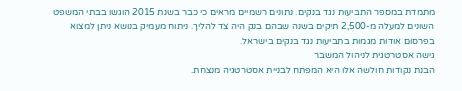מתמדת במספר התביעות נגד בנקים. נתונים רשמיים מראים כי כבר בשנת 2015 הוגשו בבתי המשפט השונים למעלה מ-2,500 תיקים בשנה שבהם בנק היה צד להליך. ניתוח מעמיק בנושא ניתן למצוא בפרסום אודות מגמות בתביעות נגד בנקים בישראל.
גישה אסטרטגית לניהול המשבר
הבנת נקודות חולשה אלו היא המפתח לבניית אסטרטגיה מנצחת.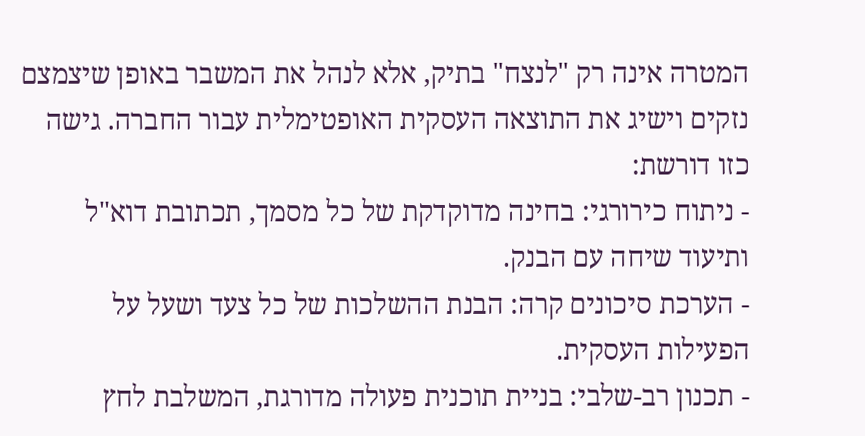המטרה אינה רק "לנצח" בתיק, אלא לנהל את המשבר באופן שיצמצם נזקים וישיג את התוצאה העסקית האופטימלית עבור החברה. גישה כזו דורשת:
- ניתוח כירורגי: בחינה מדוקדקת של כל מסמך, תכתובת דוא"ל ותיעוד שיחה עם הבנק.
- הערכת סיכונים קרה: הבנת ההשלכות של כל צעד ושעל על הפעילות העסקית.
- תכנון רב-שלבי: בניית תוכנית פעולה מדורגת, המשלבת לחץ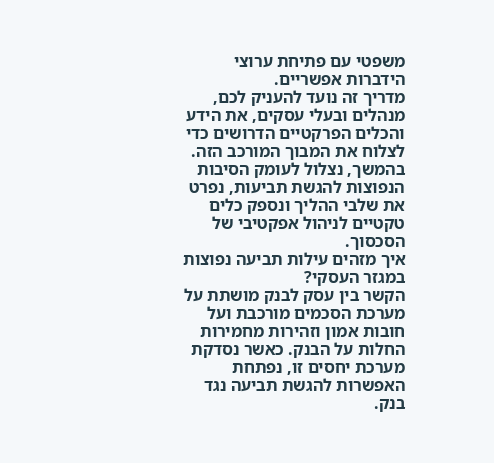משפטי עם פתיחת ערוצי הידברות אפשריים.
מדריך זה נועד להעניק לכם, מנהלים ובעלי עסקים, את הידע והכלים הפרקטיים הדרושים כדי לצלוח את המבוך המורכב הזה. בהמשך, נצלול לעומק הסיבות הנפוצות להגשת תביעות, נפרט את שלבי ההליך ונספק כלים טקטיים לניהול אפקטיבי של הסכסוך.
איך מזהים עילות תביעה נפוצות במגזר העסקי?
הקשר בין עסק לבנק מושתת על מערכת הסכמים מורכבת ועל חובות אמון וזהירות מחמירות החלות על הבנק. כאשר נסדקת מערכת יחסים זו, נפתחת האפשרות להגשת תביעה נגד בנק.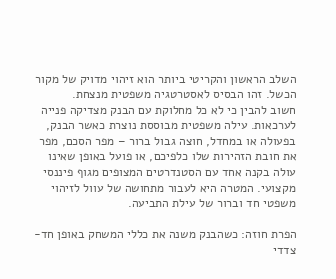השלב הראשון והקריטי ביותר הוא זיהוי מדויק של מקור הכשל. זהו הבסיס לאסטרטגיה משפטית מנצחת.
חשוב להבין כי לא כל מחלוקת עם הבנק מצדיקה פנייה לערכאות. עילה משפטית מבוססת נוצרת כאשר הבנק, בפעולה או במחדל, חוצה גבול ברור – מפר הסכם, מפר את חובת הזהירות שלו כלפיכם, או פועל באופן שאינו עולה בקנה אחד עם הסטנדרטים המצופים מגוף פיננסי מקצועי. המטרה היא לעבור מתחושה של עוול לזיהוי משפטי חד וברור של עילת התביעה.

הפרת חוזה: כשהבנק משנה את כללי המשחק באופן חד-צדדי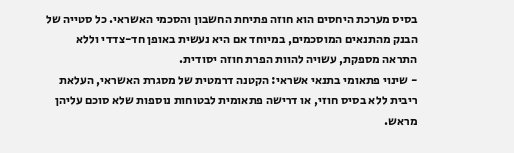בסיס מערכת היחסים הוא חוזה פתיחת החשבון והסכמי האשראי. כל סטייה של הבנק מהתנאים המוסכמים, במיוחד אם היא נעשית באופן חד-צדדי וללא התראה מספקת, עשויה להוות הפרת חוזה יסודית.
- שינוי פתאומי בתנאי אשראי: הקטנה דרמטית של מסגרת האשראי, העלאת ריבית ללא בסיס חוזי, או דרישה פתאומית לבטוחות נוספות שלא סוכם עליהן מראש.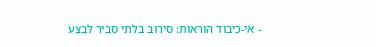- אי-כיבוד הוראות: סירוב בלתי סביר לבצע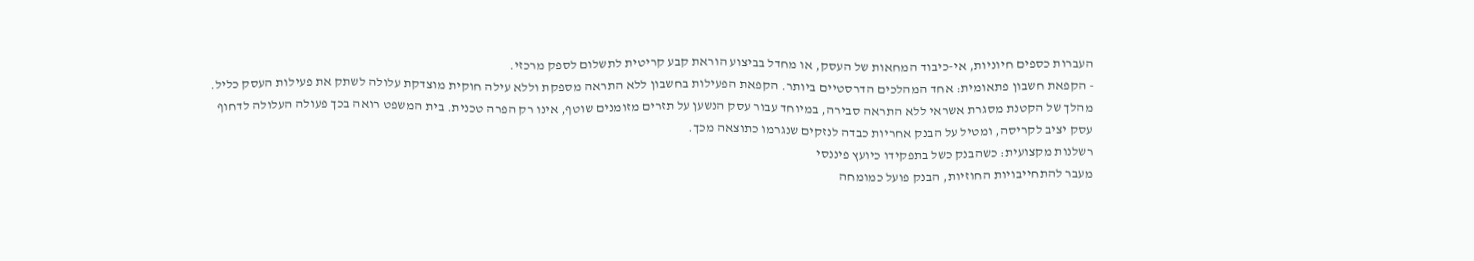העברות כספים חיוניות, אי-כיבוד המחאות של העסק, או מחדל בביצוע הוראת קבע קריטית לתשלום לספק מרכזי.
- הקפאת חשבון פתאומית: אחד המהלכים הדרסטיים ביותר. הקפאת הפעילות בחשבון ללא התראה מספקת וללא עילה חוקית מוצדקת עלולה לשתק את פעילות העסק כליל.
מהלך של הקטנת מסגרת אשראי ללא התראה סבירה, במיוחד עבור עסק הנשען על תזרים מזומנים שוטף, אינו רק הפרה טכנית. בית המשפט רואה בכך פעולה העלולה לדחוף עסק יציב לקריסה, ומטיל על הבנק אחריות כבדה לנזקים שנגרמו כתוצאה מכך.
רשלנות מקצועית: כשהבנק כשל בתפקידו כיועץ פיננסי
מעבר להתחייבויות החוזיות, הבנק פועל כמומחה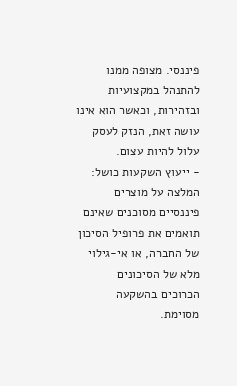פיננסי. מצופה ממנו להתנהל במקצועיות ובזהירות, וכאשר הוא אינו עושה זאת, הנזק לעסק עלול להיות עצום.
- ייעוץ השקעות כושל: המלצה על מוצרים פיננסיים מסוכנים שאינם תואמים את פרופיל הסיכון של החברה, או אי-גילוי מלא של הסיכונים הכרוכים בהשקעה מסוימת.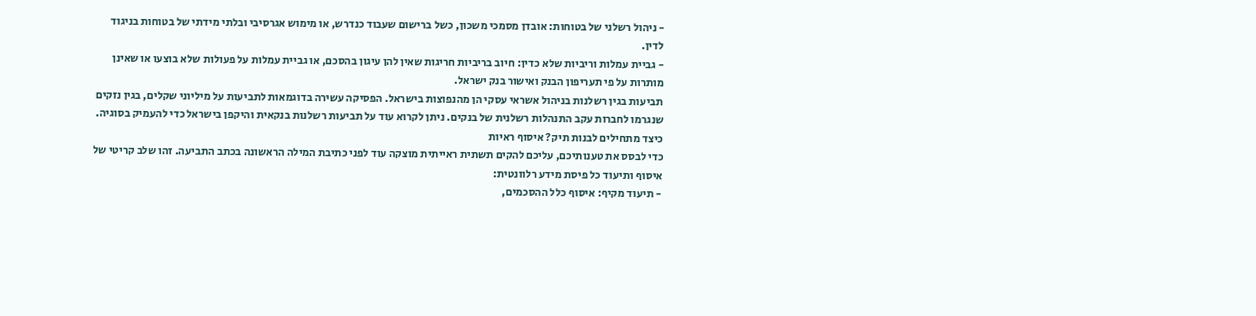- ניהול רשלני של בטוחות: אובדן מסמכי משכון, כשל ברישום שעבוד כנדרש, או מימוש אגרסיבי ובלתי מידתי של בטוחות בניגוד לדין.
- גביית עמלות וריביות שלא כדין: חיוב בריביות חריגות שאין להן עיגון בהסכם, או גביית עמלות על פעולות שלא בוצעו או שאינן מותרות על פי תעריפון הבנק ואישור בנק ישראל.
תביעות בגין רשלנות בניהול אשראי עסקי הן מהנפוצות בישראל. הפסיקה עשירה בדוגמאות לתביעות על מיליוני שקלים, בגין נזקים שנגרמו לחברות עקב התנהלות רשלנית של בנקים. ניתן לקרוא עוד על תביעות רשלנות בנקאית והיקפן בישראל כדי להעמיק בסוגיה.
כיצד מתחילים לבנות תיק? איסוף ראיות
כדי לבסס את טענותיכם, עליכם להקים תשתית ראייתית מוצקה עוד לפני כתיבת המילה הראשונה בכתב התביעה. זהו שלב קריטי של איסוף ותיעוד כל פיסת מידע רלוונטית:
- תיעוד מקיף: איסוף כלל ההסכמים,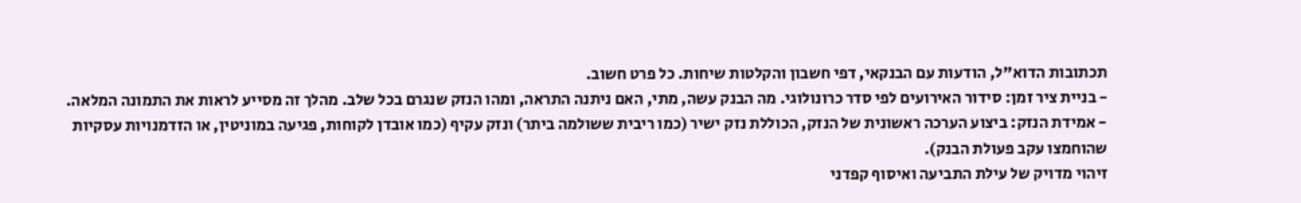תכתובות הדוא"ל, הודעות עם הבנקאי, דפי חשבון והקלטות שיחות. כל פרט חשוב.
- בניית ציר זמן: סידור האירועים לפי סדר כרונולוגי. מה הבנק עשה, מתי, האם ניתנה התראה, ומהו הנזק שנגרם בכל שלב. מהלך זה מסייע לראות את התמונה המלאה.
- אמידת הנזק: ביצוע הערכה ראשונית של הנזק, הכוללת נזק ישיר (כמו ריבית ששולמה ביתר) ונזק עקיף (כמו אובדן לקוחות, פגיעה במוניטין, או הזדמנויות עסקיות שהוחמצו עקב פעולת הבנק).
זיהוי מדויק של עילת התביעה ואיסוף קפדני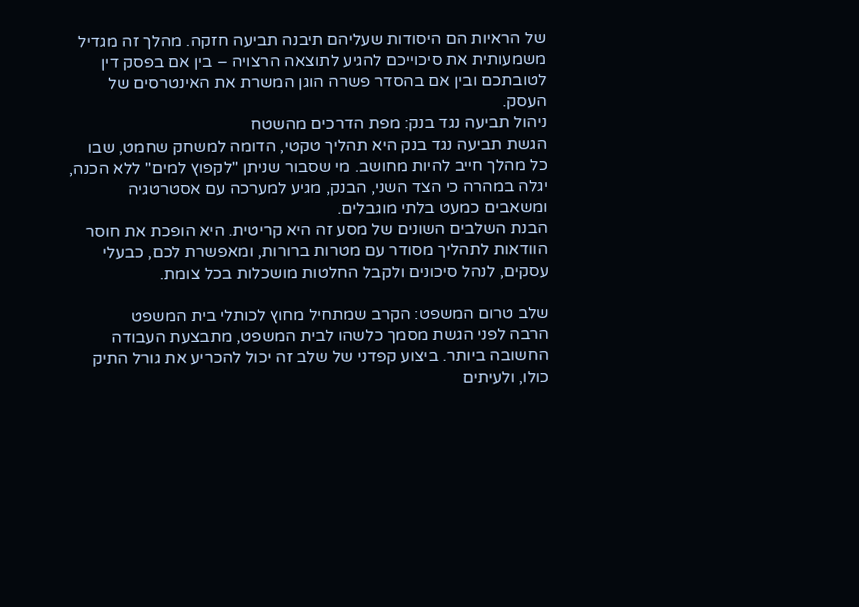של הראיות הם היסודות שעליהם תיבנה תביעה חזקה. מהלך זה מגדיל משמעותית את סיכוייכם להגיע לתוצאה הרצויה – בין אם בפסק דין לטובתכם ובין אם בהסדר פשרה הוגן המשרת את האינטרסים של העסק.
ניהול תביעה נגד בנק: מפת הדרכים מהשטח
הגשת תביעה נגד בנק היא תהליך טקטי, הדומה למשחק שחמט, שבו כל מהלך חייב להיות מחושב. מי שסבור שניתן "לקפוץ למים" ללא הכנה, יגלה במהרה כי הצד השני, הבנק, מגיע למערכה עם אסטרטגיה ומשאבים כמעט בלתי מוגבלים.
הבנת השלבים השונים של מסע זה היא קריטית. היא הופכת את חוסר הוודאות לתהליך מסודר עם מטרות ברורות, ומאפשרת לכם, כבעלי עסקים, לנהל סיכונים ולקבל החלטות מושכלות בכל צומת.

שלב טרום המשפט: הקרב שמתחיל מחוץ לכותלי בית המשפט
הרבה לפני הגשת מסמך כלשהו לבית המשפט, מתבצעת העבודה החשובה ביותר. ביצוע קפדני של שלב זה יכול להכריע את גורל התיק כולו, ולעיתים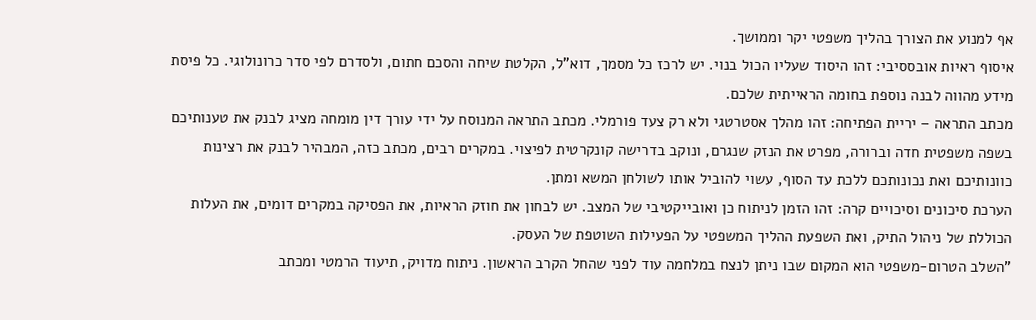אף למנוע את הצורך בהליך משפטי יקר וממושך.
איסוף ראיות אובססיבי: זהו היסוד שעליו הכול בנוי. יש לרכז כל מסמך, דוא"ל, הקלטת שיחה והסכם חתום, ולסדרם לפי סדר כרונולוגי. כל פיסת מידע מהווה לבנה נוספת בחומה הראייתית שלכם.
מכתב התראה – יריית הפתיחה: זהו מהלך אסטרטגי ולא רק צעד פורמלי. מכתב התראה המנוסח על ידי עורך דין מומחה מציג לבנק את טענותיכם בשפה משפטית חדה וברורה, מפרט את הנזק שנגרם, ונוקב בדרישה קונקרטית לפיצוי. במקרים רבים, מכתב כזה, המבהיר לבנק את רצינות כוונותיכם ואת נכונותכם ללכת עד הסוף, עשוי להוביל אותו לשולחן המשא ומתן.
הערכת סיכונים וסיכויים קרה: זהו הזמן לניתוח כן ואובייקטיבי של המצב. יש לבחון את חוזק הראיות, את הפסיקה במקרים דומים, את העלות הכוללת של ניהול התיק, ואת השפעת ההליך המשפטי על הפעילות השוטפת של העסק.
"השלב הטרום-משפטי הוא המקום שבו ניתן לנצח במלחמה עוד לפני שהחל הקרב הראשון. ניתוח מדויק, תיעוד הרמטי ומכתב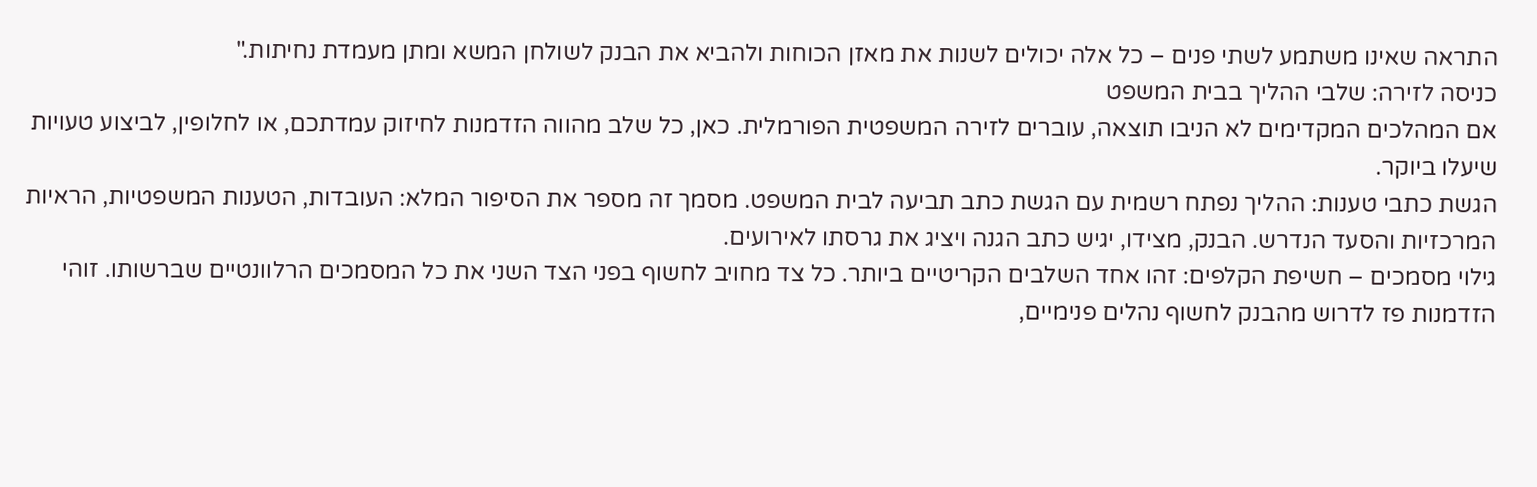התראה שאינו משתמע לשתי פנים – כל אלה יכולים לשנות את מאזן הכוחות ולהביא את הבנק לשולחן המשא ומתן מעמדת נחיתות."
כניסה לזירה: שלבי ההליך בבית המשפט
אם המהלכים המקדימים לא הניבו תוצאה, עוברים לזירה המשפטית הפורמלית. כאן, כל שלב מהווה הזדמנות לחיזוק עמדתכם, או לחלופין, לביצוע טעויות שיעלו ביוקר.
הגשת כתבי טענות: ההליך נפתח רשמית עם הגשת כתב תביעה לבית המשפט. מסמך זה מספר את הסיפור המלא: העובדות, הטענות המשפטיות, הראיות המרכזיות והסעד הנדרש. הבנק, מצידו, יגיש כתב הגנה ויציג את גרסתו לאירועים.
גילוי מסמכים – חשיפת הקלפים: זהו אחד השלבים הקריטיים ביותר. כל צד מחויב לחשוף בפני הצד השני את כל המסמכים הרלוונטיים שברשותו. זוהי הזדמנות פז לדרוש מהבנק לחשוף נהלים פנימיים,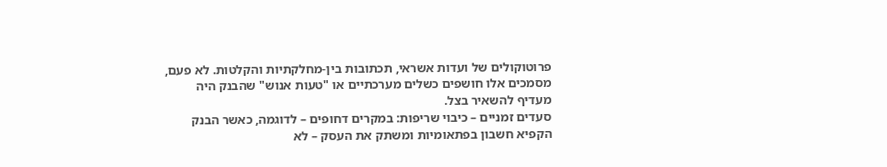פרוטוקולים של ועדות אשראי, תכתובות בין-מחלקתיות והקלטות. לא פעם, מסמכים אלו חושפים כשלים מערכתיים או "טעות אנוש" שהבנק היה מעדיף להשאיר בצל.
סעדים זמניים – כיבוי שריפות: במקרים דחופים – לדוגמה, כאשר הבנק הקפיא חשבון בפתאומיות ומשתק את העסק – לא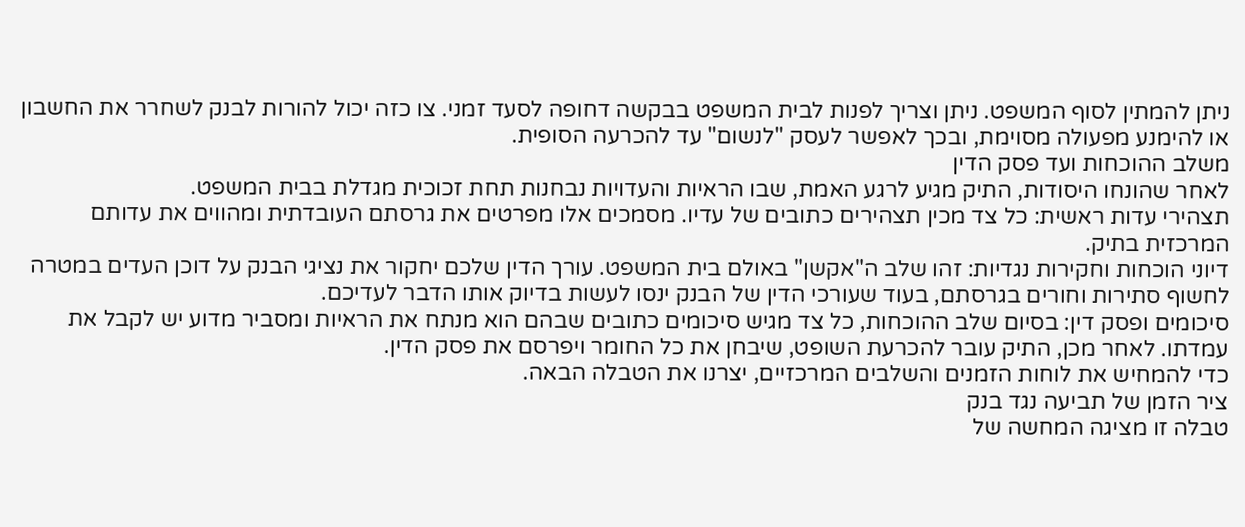ניתן להמתין לסוף המשפט. ניתן וצריך לפנות לבית המשפט בבקשה דחופה לסעד זמני. צו כזה יכול להורות לבנק לשחרר את החשבון או להימנע מפעולה מסוימת, ובכך לאפשר לעסק "לנשום" עד להכרעה הסופית.
משלב ההוכחות ועד פסק הדין
לאחר שהונחו היסודות, התיק מגיע לרגע האמת, שבו הראיות והעדויות נבחנות תחת זכוכית מגדלת בבית המשפט.
תצהירי עדות ראשית: כל צד מכין תצהירים כתובים של עדיו. מסמכים אלו מפרטים את גרסתם העובדתית ומהווים את עדותם המרכזית בתיק.
דיוני הוכחות וחקירות נגדיות: זהו שלב ה"אקשן" באולם בית המשפט. עורך הדין שלכם יחקור את נציגי הבנק על דוכן העדים במטרה לחשוף סתירות וחורים בגרסתם, בעוד שעורכי הדין של הבנק ינסו לעשות בדיוק אותו הדבר לעדיכם.
סיכומים ופסק דין: בסיום שלב ההוכחות, כל צד מגיש סיכומים כתובים שבהם הוא מנתח את הראיות ומסביר מדוע יש לקבל את עמדתו. לאחר מכן, התיק עובר להכרעת השופט, שיבחן את כל החומר ויפרסם את פסק הדין.
כדי להמחיש את לוחות הזמנים והשלבים המרכזיים, יצרנו את הטבלה הבאה.
ציר הזמן של תביעה נגד בנק
טבלה זו מציגה המחשה של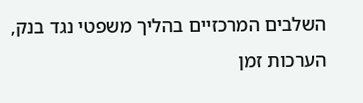השלבים המרכזיים בהליך משפטי נגד בנק, הערכות זמן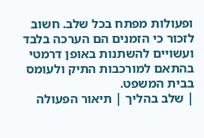ופעולות מפתח בכל שלב. חשוב לזכור כי הזמנים הם הערכה בלבד ועשויים להשתנות באופן דרמטי בהתאם למורכבות התיק ולעומס בבית המשפט.
| שלב בהליך | תיאור הפעולה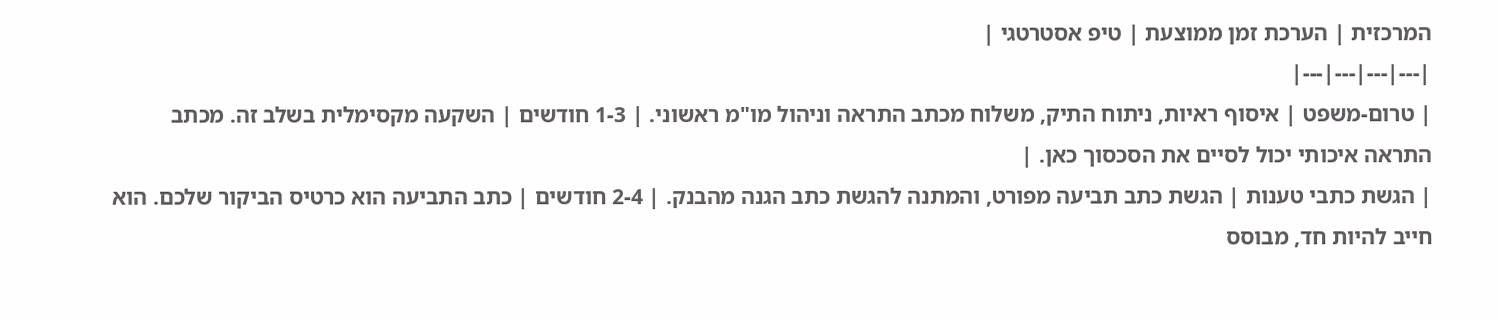המרכזית | הערכת זמן ממוצעת | טיפ אסטרטגי |
|---|---|---|---|
| טרום-משפט | איסוף ראיות, ניתוח התיק, משלוח מכתב התראה וניהול מו"מ ראשוני. | 1-3 חודשים | השקעה מקסימלית בשלב זה. מכתב התראה איכותי יכול לסיים את הסכסוך כאן. |
| הגשת כתבי טענות | הגשת כתב תביעה מפורט, והמתנה להגשת כתב הגנה מהבנק. | 2-4 חודשים | כתב התביעה הוא כרטיס הביקור שלכם. הוא חייב להיות חד, מבוסס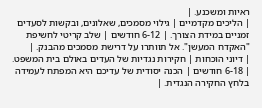ראיות ומשכנע. |
| הליכים מקדמיים | גילוי מסמכים, שאלונים, ובקשות לסעדים זמניים במידת הצורך. | 6-12 חודשים | שלב קריטי לחשיפת "האקדח המעשן". אל תוותרו על דרישת מסמכים מהבנק. |
| דיוני הוכחות | חקירות נגדיות של העדים באולם בית המשפט. | 6-18 חודשים | הכנה יסודית של עדיכם היא המפתח לעמידה בלחץ החקירה הנגדית. |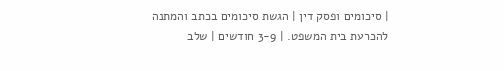| סיכומים ופסק דין | הגשת סיכומים בכתב והמתנה להכרעת בית המשפט. | 3-9 חודשים | שלב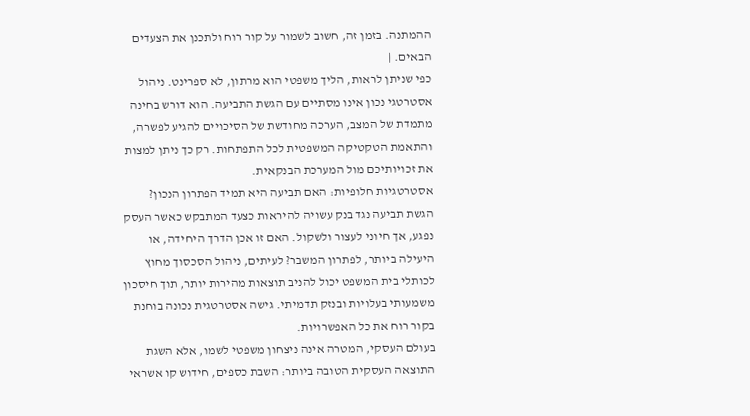ההמתנה. בזמן זה, חשוב לשמור על קור רוח ולתכנן את הצעדים הבאים. |
כפי שניתן לראות, הליך משפטי הוא מרתון, לא ספרינט. ניהול אסטרטגי נכון אינו מסתיים עם הגשת התביעה. הוא דורש בחינה מתמדת של המצב, הערכה מחודשת של הסיכויים להגיע לפשרה, והתאמת הטקטיקה המשפטית לכל התפתחות. רק כך ניתן למצות את זכויותיכם מול המערכת הבנקאית.
אסטרטגיות חלופיות: האם תביעה היא תמיד הפתרון הנכון?
הגשת תביעה נגד בנק עשויה להיראות כצעד המתבקש כאשר העסק נפגע, אך חיוני לעצור ולשקול. האם זו אכן הדרך היחידה, או היעילה ביותר, לפתרון המשבר? לעיתים, ניהול הסכסוך מחוץ לכותלי בית המשפט יכול להניב תוצאות מהירות יותר, תוך חיסכון משמעותי בעלויות ובנזק תדמיתי. גישה אסטרטגית נכונה בוחנת בקור רוח את כל האפשרויות.
בעולם העסקי, המטרה אינה ניצחון משפטי לשמו, אלא השגת התוצאה העסקית הטובה ביותר: השבת כספים, חידוש קו אשראי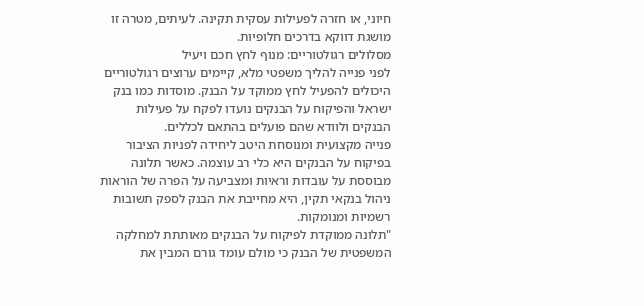חיוני, או חזרה לפעילות עסקית תקינה. לעיתים, מטרה זו מושגת דווקא בדרכים חלופיות.
מסלולים רגולטוריים: מנוף לחץ חכם ויעיל
לפני פנייה להליך משפטי מלא, קיימים ערוצים רגולטוריים היכולים להפעיל לחץ ממוקד על הבנק. מוסדות כמו בנק ישראל והפיקוח על הבנקים נועדו לפקח על פעילות הבנקים ולוודא שהם פועלים בהתאם לכללים.
פנייה מקצועית ומנוסחת היטב ליחידה לפניות הציבור בפיקוח על הבנקים היא כלי רב עוצמה. כאשר תלונה מבוססת על עובדות וראיות ומצביעה על הפרה של הוראות ניהול בנקאי תקין, היא מחייבת את הבנק לספק תשובות רשמיות ומנומקות.
"תלונה ממוקדת לפיקוח על הבנקים מאותתת למחלקה המשפטית של הבנק כי מולם עומד גורם המבין את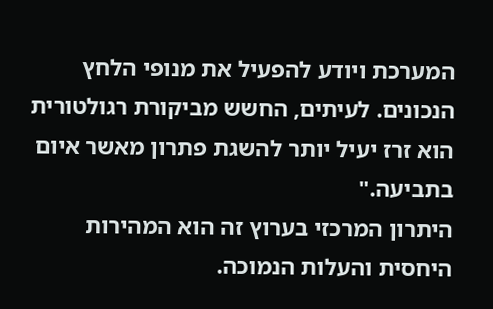המערכת ויודע להפעיל את מנופי הלחץ הנכונים. לעיתים, החשש מביקורת רגולטורית הוא זרז יעיל יותר להשגת פתרון מאשר איום בתביעה."
היתרון המרכזי בערוץ זה הוא המהירות היחסית והעלות הנמוכה.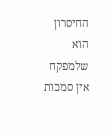החיסרון הוא שלמפקח אין סמכות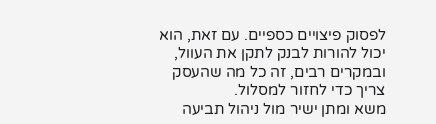לפסוק פיצויים כספיים. עם זאת, הוא יכול להורות לבנק לתקן את העוול, ובמקרים רבים, זה כל מה שהעסק צריך כדי לחזור למסלול.
משא ומתן ישיר מול ניהול תביעה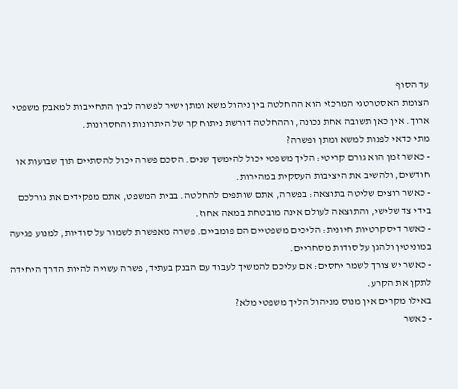עד הסוף
הצומת האסטרטגי המרכזי הוא ההחלטה בין ניהול משא ומתן ישיר לפשרה לבין התחייבות למאבק משפטי ארוך. אין כאן תשובה אחת נכונה, וההחלטה דורשת ניתוח קר של היתרונות והחסרונות.
מתי כדאי לפנות למשא ומתן ופשרה?
- כאשר זמן הוא גורם קריטי: הליך משפטי יכול להימשך שנים. הסכם פשרה יכול להסתיים תוך שבועות או חודשים, ולהשיב את היציבות העסקית במהירות.
- כאשר רוצים שליטה בתוצאה: בפשרה, אתם שותפים להחלטה. בבית המשפט, אתם מפקידים את גורלכם בידי צד שלישי, והתוצאה לעולם אינה מובטחת במאה אחוז.
- כאשר דיסקרטיות חיונית: הליכים משפטיים הם פומביים. פשרה מאפשרת לשמור על סודיות, למנוע פגיעה במוניטין ולהגן על סודות מסחריים.
- כאשר יש צורך לשמר יחסים: אם עליכם להמשיך לעבוד עם הבנק בעתיד, פשרה עשויה להיות הדרך היחידה לתקן את הקרע.
באילו מקרים אין מנוס מניהול הליך משפטי מלא?
- כאשר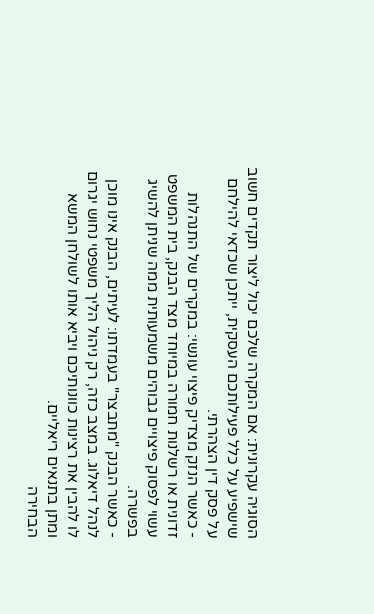הסוגיה עקרונית: אם המקרה שלכם יכול ליצור תקדים חשוב שישפיע על כלל פעילותכם העסקית, ייתכן שכדאי להילחם על פסק דין הצהרתי.
- כאשר הנזק מצדיק פיצוי עונשי: במקרים של התנהלות זדונית או רשלנות חמורה במיוחד מצד הבנק, בית המשפט עשוי לפסוק פיצויים גבוהים משמעותית ממה שניתן להשיג בפשרה.
- כאשר הבנק "מתבצר" בעמדתו: לעיתים, הבנק אינו מוכן לנהל דיאלוג. במצב כזה, רק ניהול הליך משפטי נחוש יגרום לו להבין את רצינות כוונותיכם ויביא אותו לשולחן המשא ומתן בתנאים ריאליים.
הבחירה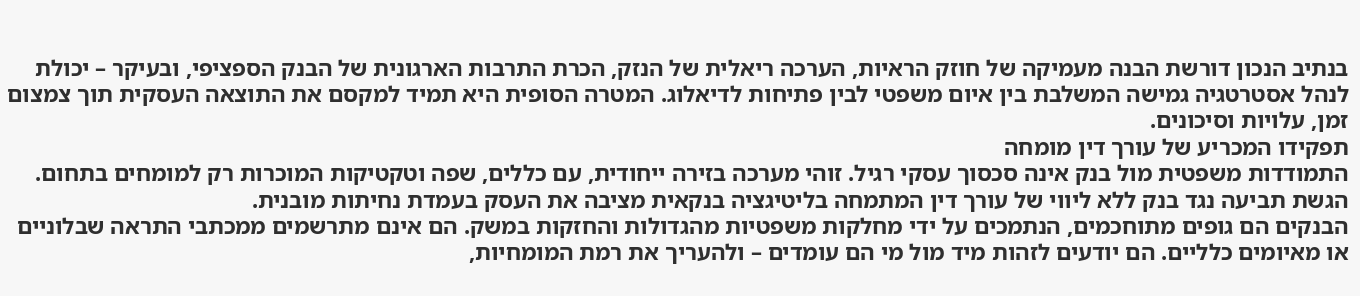בנתיב הנכון דורשת הבנה מעמיקה של חוזק הראיות, הערכה ריאלית של הנזק, הכרת התרבות הארגונית של הבנק הספציפי, ובעיקר – יכולת לנהל אסטרטגיה גמישה המשלבת בין איום משפטי לבין פתיחות לדיאלוג. המטרה הסופית היא תמיד למקסם את התוצאה העסקית תוך צמצום זמן, עלויות וסיכונים.
תפקידו המכריע של עורך דין מומחה
התמודדות משפטית מול בנק אינה סכסוך עסקי רגיל. זוהי מערכה בזירה ייחודית, עם כללים, שפה וטקטיקות המוכרות רק למומחים בתחום. הגשת תביעה נגד בנק ללא ליווי של עורך דין המתמחה בליטיגציה בנקאית מציבה את העסק בעמדת נחיתות מובנית.
הבנקים הם גופים מתוחכמים, הנתמכים על ידי מחלקות משפטיות מהגדולות והחזקות במשק. הם אינם מתרשמים ממכתבי התראה שבלוניים או מאיומים כלליים. הם יודעים לזהות מיד מול מי הם עומדים – ולהעריך את רמת המומחיות,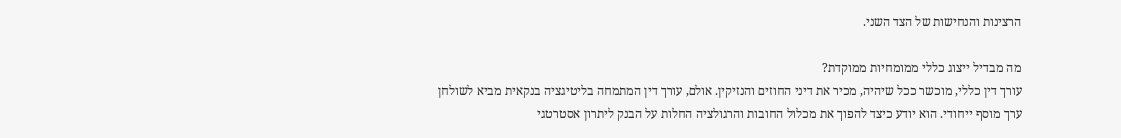הרצינות והנחישות של הצד השני.

מה מבדיל ייצוג כללי ממומחיות ממוקדת?
עורך דין כללי, מוכשר ככל שיהיה, מכיר את דיני החוזים והנזיקין. אולם, עורך דין המתמחה בליטיגציה בנקאית מביא לשולחן ערך מוסף ייחודי. הוא יודע כיצד להפוך את מכלול החובות והרגולציה החלות על הבנק ליתרון אסטרטגי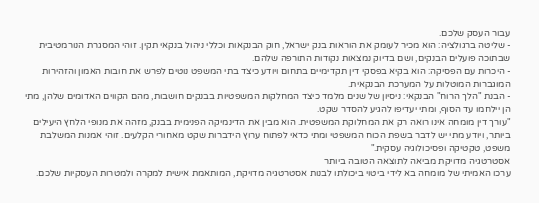עבור העסק שלכם.
- שליטה ברגולציה: הוא מכיר לעומק את הוראות בנק ישראל, חוק הבנקאות וכללי ניהול בנקאי תקין. זוהי המסגרת הנורמטיבית שבתוכה פועלים הבנקים, ושם בדיוק נמצאות נקודות התורפה שלהם.
- היכרות עם הפסיקה: הוא בקיא בפסקי דין תקדימיים בתחום ויודע כיצד בתי המשפט נוטים לפרש את חובות האמון והזהירות המוגברות המוטלות על המערכת הבנקאית.
- הבנת "הלך הרוח" הבנקאי: ניסיון של שנים מלמד כיצד המחלקות המשפטיות בבנקים חושבות, מהם הקווים האדומים שלהן, מתי הן יילחמו עד הסוף, ומתי יעדיפו להגיע להסדר שקט.
"עורך דין מומחה אינו רואה רק את המחלוקת המשפטית. הוא מבין את הדינמיקה הפנימית בבנק, מזהה את מנופי הלחץ היעילים ביותר, ויודע מתי יש לדבר בשפת הכוח המשפטי ומתי כדאי לפתוח ערוץ הידברות שקט מאחורי הקלעים. זוהי אמנות המשלבת משפט, טקטיקה ופסיכולוגיה עסקית."
אסטרטגיה מדויקת מביאה לתוצאה הטובה ביותר
ערכו האמיתי של מומחה בא לידי ביטוי ביכולתו לבנות אסטרטגיה מדויקת, המותאמת אישית למקרה ולמטרות העסקיות שלכם.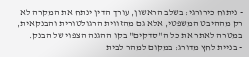- ניתוח כירורגי: בשלב הראשון, עורך הדין ינתח את המקרה לא רק מההיבט המשפטי, אלא גם מהזווית הרגולטורית והבנקאית, במטרה לאתר את כל ה"סדקים" בקו ההגנה הצפוי של הבנק.
- בניית לחץ מדורג: במקום למהר לבית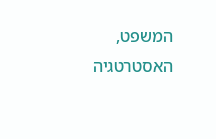המשפט, האסטרטגיה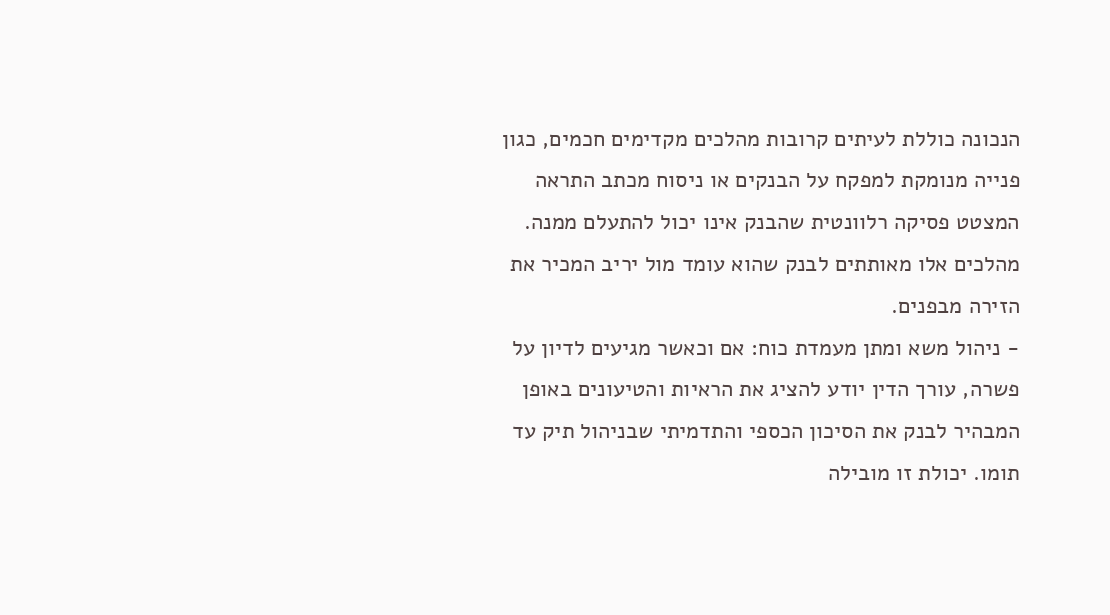הנכונה כוללת לעיתים קרובות מהלכים מקדימים חכמים, כגון פנייה מנומקת למפקח על הבנקים או ניסוח מכתב התראה המצטט פסיקה רלוונטית שהבנק אינו יכול להתעלם ממנה. מהלכים אלו מאותתים לבנק שהוא עומד מול יריב המכיר את הזירה מבפנים.
- ניהול משא ומתן מעמדת כוח: אם וכאשר מגיעים לדיון על פשרה, עורך הדין יודע להציג את הראיות והטיעונים באופן המבהיר לבנק את הסיכון הכספי והתדמיתי שבניהול תיק עד תומו. יכולת זו מובילה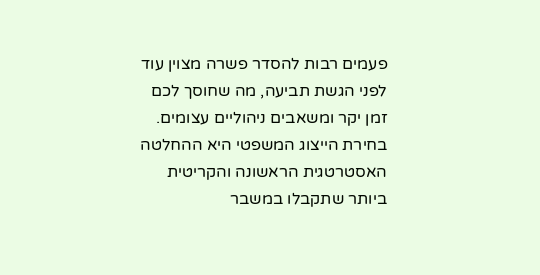פעמים רבות להסדר פשרה מצוין עוד לפני הגשת תביעה, מה שחוסך לכם זמן יקר ומשאבים ניהוליים עצומים.
בחירת הייצוג המשפטי היא ההחלטה האסטרטגית הראשונה והקריטית ביותר שתקבלו במשבר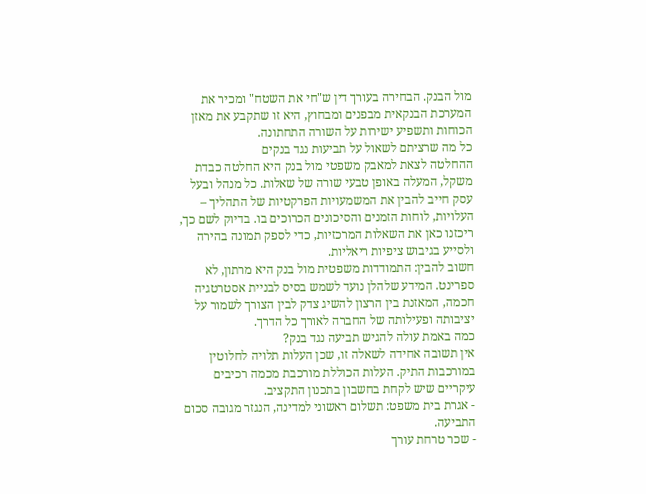מול הבנק. הבחירה בעורך דין ש"חי את השטח" ומכיר את המערכת הבנקאית מבפנים ומבחוץ, היא זו שתקבע את מאזן הכוחות ותשפיע ישירות על השורה התחתונה.
כל מה שרציתם לשאול על תביעות נגד בנקים
ההחלטה לצאת למאבק משפטי מול בנק היא החלטה כבדת משקל, המעלה באופן טבעי שורה של שאלות. כל מנהל ובעל עסק חייב להבין את המשמעויות הפרקטיות של התהליך – העלויות, לוחות הזמנים והסיכונים הכרוכים בו. בדיוק לשם כך, ריכזנו כאן את השאלות המרכזיות, כדי לספק תמונה בהירה ולסייע בגיבוש ציפיות ריאליות.
חשוב להבין: התמודדות משפטית מול בנק היא מרתון, לא ספרינט. המידע שלהלן נועד לשמש בסיס לבניית אסטרטגיה חכמה, המאזנת בין הרצון להשיג צדק לבין הצורך לשמור על יציבותה ופעילותה של החברה לאורך כל הדרך.
כמה באמת עולה להגיש תביעה נגד בנק?
אין תשובה אחידה לשאלה זו, שכן העלות תלויה לחלוטין במורכבות התיק. העלות הכוללת מורכבת מכמה רכיבים עיקריים שיש לקחת בחשבון בתכנון התקציב.
- אגרת בית משפט: תשלום ראשוני למדינה, הנגזר מגובה סכום התביעה.
- שכר טרחת עורך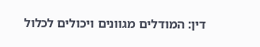דין: המודלים מגוונים ויכולים לכלול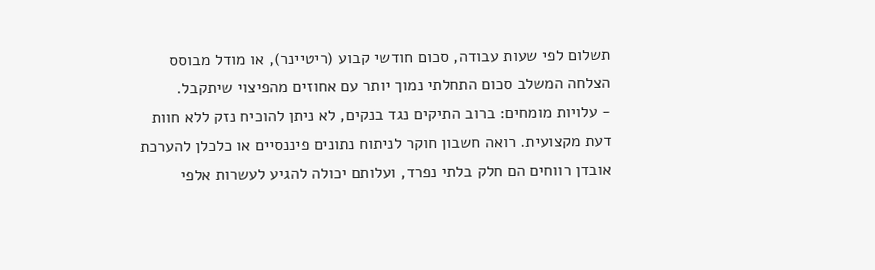תשלום לפי שעות עבודה, סכום חודשי קבוע (ריטיינר), או מודל מבוסס הצלחה המשלב סכום התחלתי נמוך יותר עם אחוזים מהפיצוי שיתקבל.
- עלויות מומחים: ברוב התיקים נגד בנקים, לא ניתן להוכיח נזק ללא חוות דעת מקצועית. רואה חשבון חוקר לניתוח נתונים פיננסיים או כלכלן להערכת אובדן רווחים הם חלק בלתי נפרד, ועלותם יכולה להגיע לעשרות אלפי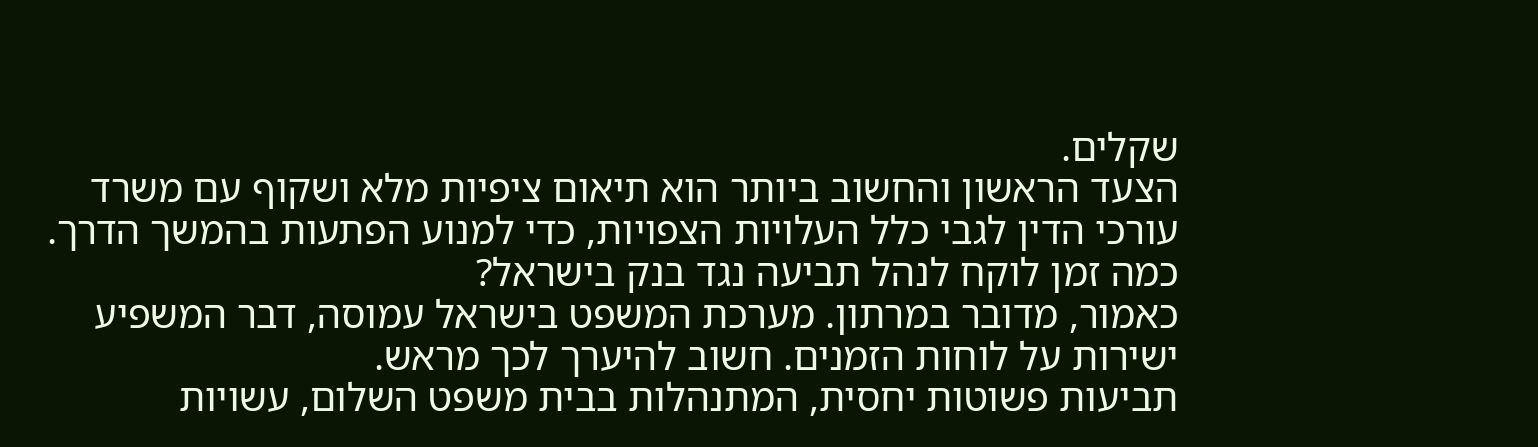שקלים.
הצעד הראשון והחשוב ביותר הוא תיאום ציפיות מלא ושקוף עם משרד עורכי הדין לגבי כלל העלויות הצפויות, כדי למנוע הפתעות בהמשך הדרך.
כמה זמן לוקח לנהל תביעה נגד בנק בישראל?
כאמור, מדובר במרתון. מערכת המשפט בישראל עמוסה, דבר המשפיע ישירות על לוחות הזמנים. חשוב להיערך לכך מראש.
תביעות פשוטות יחסית, המתנהלות בבית משפט השלום, עשויות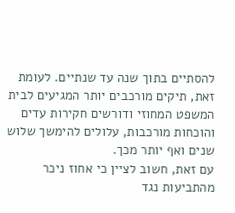להסתיים בתוך שנה עד שנתיים. לעומת זאת, תיקים מורכבים יותר המגיעים לבית המשפט המחוזי ודורשים חקירות עדים והוכחות מורכבות, עלולים להימשך שלוש שנים ואף יותר מכך.
עם זאת, חשוב לציין כי אחוז ניכר מהתביעות נגד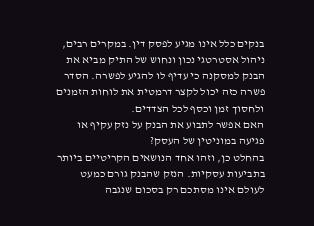בנקים כלל אינו מגיע לפסק דין. במקרים רבים, ניהול אסטרטגי נכון ונחוש של התיק מביא את הבנק למסקנה כי עדיף לו להגיע לפשרה. הסדר פשרה כזה יכול לקצר דרמטית את לוחות הזמנים ולחסוך זמן וכסף לכל הצדדים.
האם אפשר לתבוע את הבנק על נזק עקיף או פגיעה במוניטין של העסק?
בהחלט כן, וזהו אחד הנושאים הקריטיים ביותר בתביעות עסקיות. הנזק שהבנק גורם כמעט לעולם אינו מסתכם רק בסכום שנגבה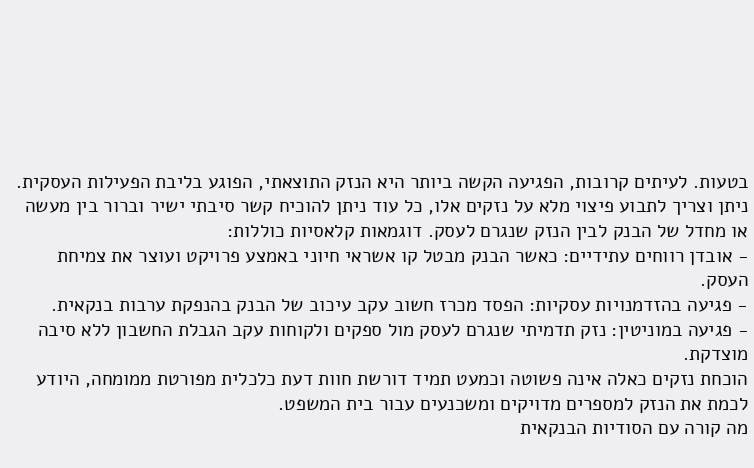בטעות. לעיתים קרובות, הפגיעה הקשה ביותר היא הנזק התוצאתי, הפוגע בליבת הפעילות העסקית.
ניתן וצריך לתבוע פיצוי מלא על נזקים אלו, כל עוד ניתן להוכיח קשר סיבתי ישיר וברור בין מעשה או מחדל של הבנק לבין הנזק שנגרם לעסק. דוגמאות קלאסיות כוללות:
- אובדן רווחים עתידיים: כאשר הבנק מבטל קו אשראי חיוני באמצע פרויקט ועוצר את צמיחת העסק.
- פגיעה בהזדמנויות עסקיות: הפסד מכרז חשוב עקב עיכוב של הבנק בהנפקת ערבות בנקאית.
- פגיעה במוניטין: נזק תדמיתי שנגרם לעסק מול ספקים ולקוחות עקב הגבלת החשבון ללא סיבה מוצדקת.
הוכחת נזקים כאלה אינה פשוטה וכמעט תמיד דורשת חוות דעת כלכלית מפורטת ממומחה, היודע לכמת את הנזק למספרים מדויקים ומשכנעים עבור בית המשפט.
מה קורה עם הסודיות הבנקאית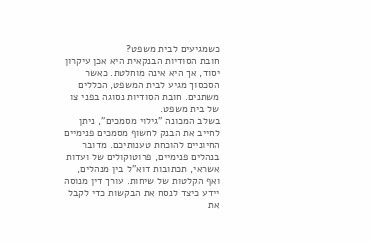כשמגיעים לבית משפט?
חובת הסודיות הבנקאית היא אכן עיקרון יסוד, אך היא אינה מוחלטת. כאשר הסכסוך מגיע לבית המשפט, הכללים משתנים. חובת הסודיות נסוגה בפני צו של בית משפט.
בשלב המכונה "גילוי מסמכים", ניתן לחייב את הבנק לחשוף מסמכים פנימיים החיוניים להוכחת טענותיכם. מדובר בנהלים פנימיים, פרוטוקולים של ועדות אשראי, תכתובות דוא"ל בין מנהלים, ואף הקלטות של שיחות. עורך דין מנוסה יידע כיצד לנסח את הבקשות כדי לקבל את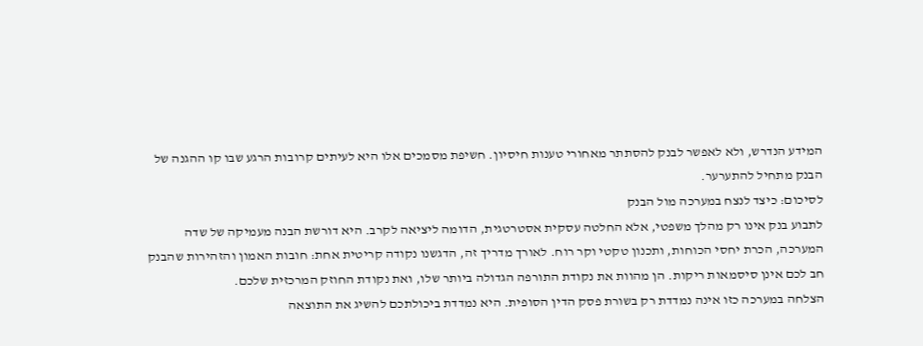המידע הנדרש, ולא לאפשר לבנק להסתתר מאחורי טענות חיסיון. חשיפת מסמכים אלו היא לעיתים קרובות הרגע שבו קו ההגנה של הבנק מתחיל להתערער.
לסיכום: כיצד לנצח במערכה מול הבנק
לתבוע בנק אינו רק מהלך משפטי, אלא החלטה עסקית אסטרטגית, הדומה ליציאה לקרב. היא דורשת הבנה מעמיקה של שדה המערכה, הכרת יחסי הכוחות, ותכנון טקטי וקר רוח. לאורך מדריך זה, הדגשנו נקודה קריטית אחת: חובות האמון והזהירות שהבנק חב לכם אינן סיסמאות ריקות. הן מהוות את נקודת התורפה הגדולה ביותר שלו, ואת נקודת החוזק המרכזית שלכם.
הצלחה במערכה כזו אינה נמדדת רק בשורת פסק הדין הסופית. היא נמדדת ביכולתכם להשיג את התוצאה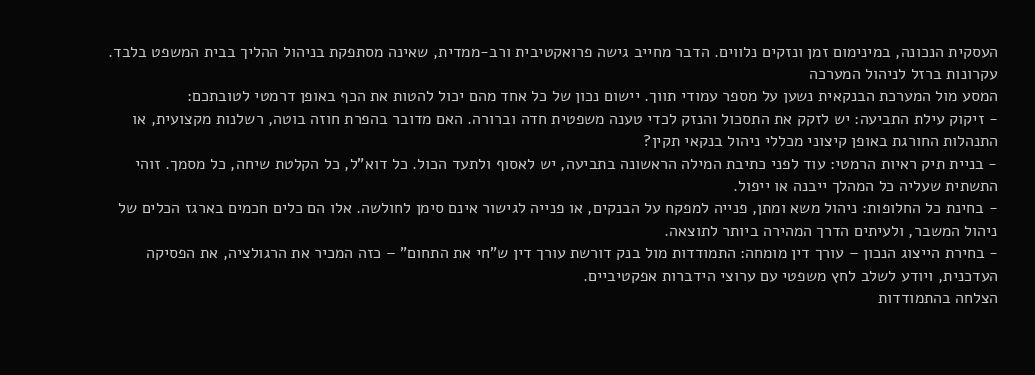העסקית הנכונה, במינימום זמן ונזקים נלווים. הדבר מחייב גישה פרואקטיבית ורב-ממדית, שאינה מסתפקת בניהול ההליך בבית המשפט בלבד.
עקרונות ברזל לניהול המערכה
המסע מול המערכת הבנקאית נשען על מספר עמודי תווך. יישום נכון של כל אחד מהם יכול להטות את הכף באופן דרמטי לטובתכם:
- זיקוק עילת התביעה: יש לזקק את התסכול והנזק לכדי טענה משפטית חדה וברורה. האם מדובר בהפרת חוזה בוטה, רשלנות מקצועית, או התנהלות החורגת באופן קיצוני מכללי ניהול בנקאי תקין?
- בניית תיק ראיות הרמטי: עוד לפני כתיבת המילה הראשונה בתביעה, יש לאסוף ולתעד הכול. כל דוא"ל, כל הקלטת שיחה, כל מסמך. זוהי התשתית שעליה כל המהלך ייבנה או ייפול.
- בחינת כל החלופות: ניהול משא ומתן, פנייה למפקח על הבנקים, או פנייה לגישור אינם סימן לחולשה. אלו הם כלים חכמים בארגז הכלים של ניהול המשבר, ולעיתים הדרך המהירה ביותר לתוצאה.
- בחירת הייצוג הנכון – עורך דין מומחה: התמודדות מול בנק דורשת עורך דין ש"חי את התחום" – כזה המכיר את הרגולציה, את הפסיקה העדכנית, ויודע לשלב לחץ משפטי עם ערוצי הידברות אפקטיביים.
הצלחה בהתמודדות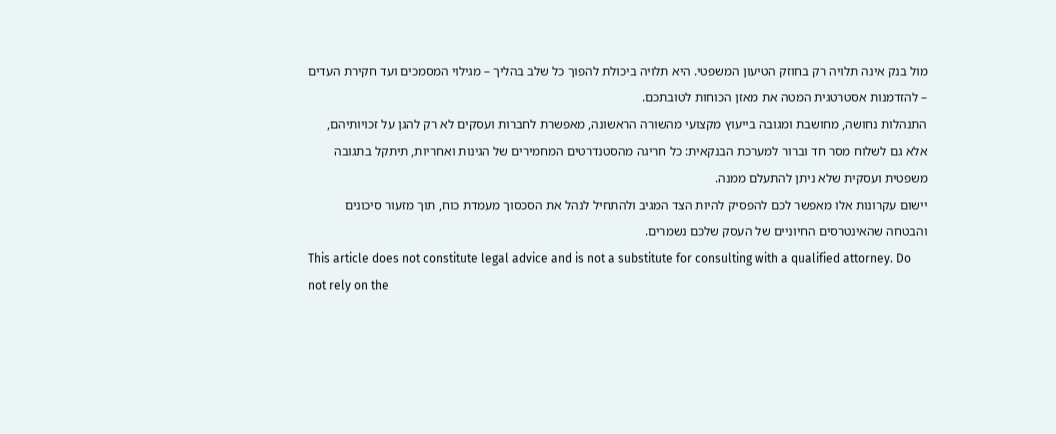מול בנק אינה תלויה רק בחוזק הטיעון המשפטי. היא תלויה ביכולת להפוך כל שלב בהליך – מגילוי המסמכים ועד חקירת העדים – להזדמנות אסטרטגית המטה את מאזן הכוחות לטובתכם.
התנהלות נחושה, מחושבת ומגובה בייעוץ מקצועי מהשורה הראשונה, מאפשרת לחברות ועסקים לא רק להגן על זכויותיהם, אלא גם לשלוח מסר חד וברור למערכת הבנקאית: כל חריגה מהסטנדרטים המחמירים של הגינות ואחריות, תיתקל בתגובה משפטית ועסקית שלא ניתן להתעלם ממנה.
יישום עקרונות אלו מאפשר לכם להפסיק להיות הצד המגיב ולהתחיל לנהל את הסכסוך מעמדת כוח, תוך מזעור סיכונים והבטחה שהאינטרסים החיוניים של העסק שלכם נשמרים.
This article does not constitute legal advice and is not a substitute for consulting with a qualified attorney. Do not rely on the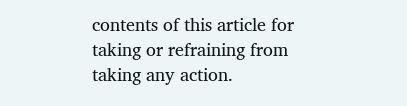contents of this article for taking or refraining from taking any action.